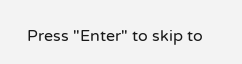Press "Enter" to skip to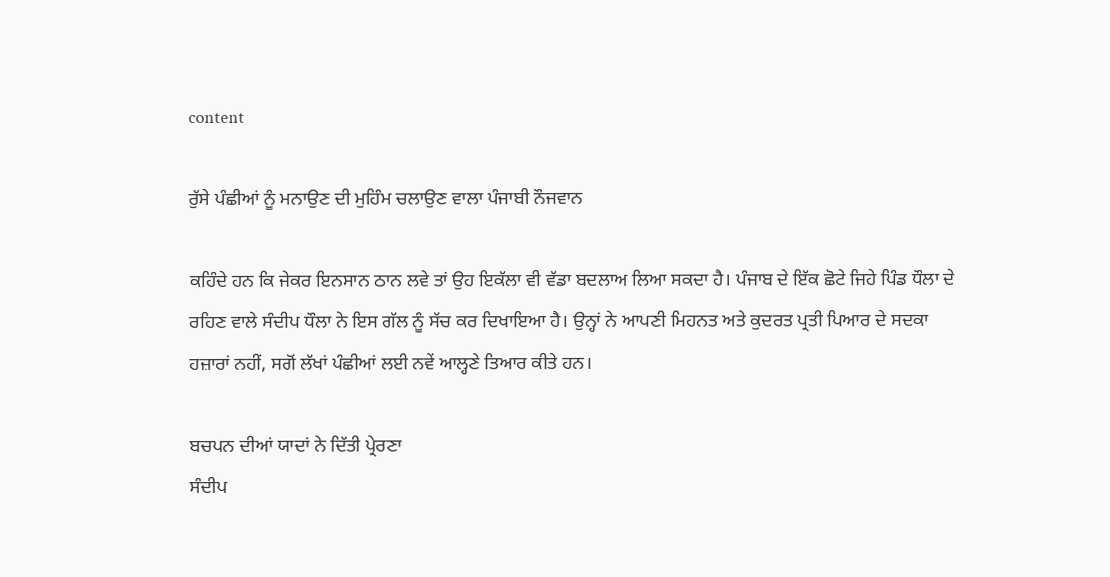content

ਰੁੱਸੇ ਪੰਛੀਆਂ ਨੂੰ ਮਨਾਉਣ ਦੀ ਮੁਹਿੰਮ ਚਲਾਉਣ ਵਾਲਾ ਪੰਜਾਬੀ ਨੌਜਵਾਨ

ਕਹਿੰਦੇ ਹਨ ਕਿ ਜੇਕਰ ਇਨਸਾਨ ਠਾਨ ਲਵੇ ਤਾਂ ਉਹ ਇਕੱਲਾ ਵੀ ਵੱਡਾ ਬਦਲਾਅ ਲਿਆ ਸਕਦਾ ਹੈ। ਪੰਜਾਬ ਦੇ ਇੱਕ ਛੋਟੇ ਜਿਹੇ ਪਿੰਡ ਧੌਲਾ ਦੇ ਰਹਿਣ ਵਾਲੇ ਸੰਦੀਪ ਧੌਲਾ ਨੇ ਇਸ ਗੱਲ ਨੂੰ ਸੱਚ ਕਰ ਦਿਖਾਇਆ ਹੈ। ਉਨ੍ਹਾਂ ਨੇ ਆਪਣੀ ਮਿਹਨਤ ਅਤੇ ਕੁਦਰਤ ਪ੍ਰਤੀ ਪਿਆਰ ਦੇ ਸਦਕਾ ਹਜ਼ਾਰਾਂ ਨਹੀਂ, ਸਗੋਂ ਲੱਖਾਂ ਪੰਛੀਆਂ ਲਈ ਨਵੇਂ ਆਲ੍ਹਣੇ ਤਿਆਰ ਕੀਤੇ ਹਨ।

ਬਚਪਨ ਦੀਆਂ ਯਾਦਾਂ ਨੇ ਦਿੱਤੀ ਪ੍ਰੇਰਣਾ
ਸੰਦੀਪ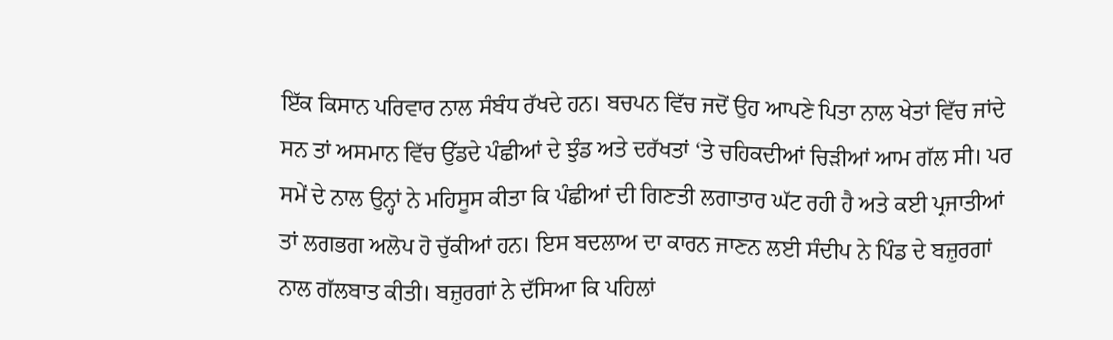ਇੱਕ ਕਿਸਾਨ ਪਰਿਵਾਰ ਨਾਲ ਸੰਬੰਧ ਰੱਖਦੇ ਹਨ। ਬਚਪਨ ਵਿੱਚ ਜਦੋਂ ਉਹ ਆਪਣੇ ਪਿਤਾ ਨਾਲ ਖੇਤਾਂ ਵਿੱਚ ਜਾਂਦੇ ਸਨ ਤਾਂ ਅਸਮਾਨ ਵਿੱਚ ਉੱਡਦੇ ਪੰਛੀਆਂ ਦੇ ਝੁੰਡ ਅਤੇ ਦਰੱਖਤਾਂ ‘ਤੇ ਚਹਿਕਦੀਆਂ ਚਿੜੀਆਂ ਆਮ ਗੱਲ ਸੀ। ਪਰ ਸਮੇਂ ਦੇ ਨਾਲ ਉਨ੍ਹਾਂ ਨੇ ਮਹਿਸੂਸ ਕੀਤਾ ਕਿ ਪੰਛੀਆਂ ਦੀ ਗਿਣਤੀ ਲਗਾਤਾਰ ਘੱਟ ਰਹੀ ਹੈ ਅਤੇ ਕਈ ਪ੍ਰਜਾਤੀਆਂ ਤਾਂ ਲਗਭਗ ਅਲੋਪ ਹੋ ਚੁੱਕੀਆਂ ਹਨ। ਇਸ ਬਦਲਾਅ ਦਾ ਕਾਰਨ ਜਾਣਨ ਲਈ ਸੰਦੀਪ ਨੇ ਪਿੰਡ ਦੇ ਬਜ਼ੁਰਗਾਂ ਨਾਲ ਗੱਲਬਾਤ ਕੀਤੀ। ਬਜ਼ੁਰਗਾਂ ਨੇ ਦੱਸਿਆ ਕਿ ਪਹਿਲਾਂ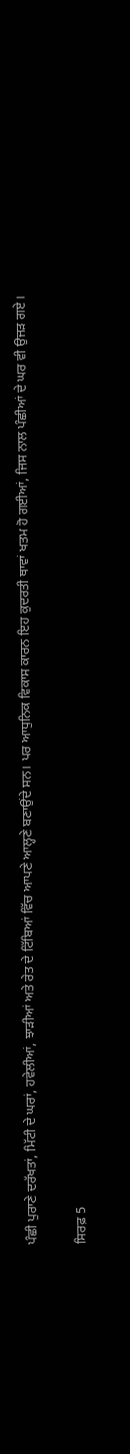ਪੰਛੀ ਪੁਰਾਣੇ ਦਰੱਖਤਾਂ, ਮਿੱਟੀ ਦੇ ਘਰਾਂ, ਹਵੇਲੀਆਂ, ਝਾੜੀਆਂ ਅਤੇ ਰੇਤ ਦੇ ਟਿੱਬਿਆਂ ਵਿੱਚ ਆਪਣੇ ਆਲ੍ਹਣੇ ਬਣਾਉਂਦੇ ਸਨ। ਪਰ ਆਧੁਨਿਕ ਵਿਕਾਸ ਕਾਰਨ ਇਹ ਕੁਦਰਤੀ ਥਾਵਾਂ ਖਤਮ ਹੋ ਗਈਆਂ, ਜਿਸ ਨਾਲ ਪੰਛੀਆਂ ਦੇ ਘਰ ਵੀ ਉਜੜ ਗਏ।

ਸਿਰਫ਼ 5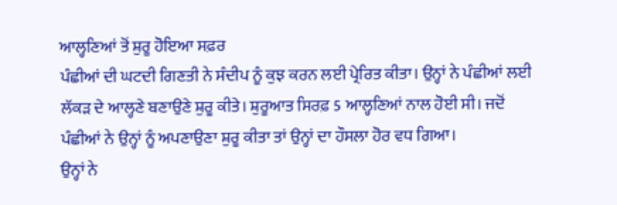ਆਲ੍ਹਣਿਆਂ ਤੋਂ ਸ਼ੁਰੂ ਹੋਇਆ ਸਫ਼ਰ
ਪੰਛੀਆਂ ਦੀ ਘਟਦੀ ਗਿਣਤੀ ਨੇ ਸੰਦੀਪ ਨੂੰ ਕੁਝ ਕਰਨ ਲਈ ਪ੍ਰੇਰਿਤ ਕੀਤਾ। ਉਨ੍ਹਾਂ ਨੇ ਪੰਛੀਆਂ ਲਈ ਲੱਕੜ ਦੇ ਆਲ੍ਹਣੇ ਬਣਾਉਣੇ ਸ਼ੁਰੂ ਕੀਤੇ। ਸ਼ੁਰੂਆਤ ਸਿਰਫ਼ 5 ਆਲ੍ਹਣਿਆਂ ਨਾਲ ਹੋਈ ਸੀ। ਜਦੋਂ ਪੰਛੀਆਂ ਨੇ ਉਨ੍ਹਾਂ ਨੂੰ ਅਪਣਾਉਣਾ ਸ਼ੁਰੂ ਕੀਤਾ ਤਾਂ ਉਨ੍ਹਾਂ ਦਾ ਹੌਸਲਾ ਹੋਰ ਵਧ ਗਿਆ।
ਉਨ੍ਹਾਂ ਨੇ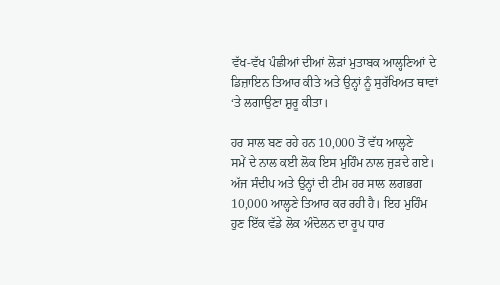ਵੱਖ-ਵੱਖ ਪੰਛੀਆਂ ਦੀਆਂ ਲੋੜਾਂ ਮੁਤਾਬਕ ਆਲ੍ਹਣਿਆਂ ਦੇ ਡਿਜ਼ਾਇਨ ਤਿਆਰ ਕੀਤੇ ਅਤੇ ਉਨ੍ਹਾਂ ਨੂੰ ਸੁਰੱਖਿਅਤ ਥਾਵਾਂ ‘ਤੇ ਲਗਾਉਣਾ ਸ਼ੁਰੂ ਕੀਤਾ।

ਹਰ ਸਾਲ ਬਣ ਰਹੇ ਹਨ 10,000 ਤੋਂ ਵੱਧ ਆਲ੍ਹਣੇ
ਸਮੇਂ ਦੇ ਨਾਲ ਕਈ ਲੋਕ ਇਸ ਮੁਹਿੰਮ ਨਾਲ ਜੁੜਦੇ ਗਏ। ਅੱਜ ਸੰਦੀਪ ਅਤੇ ਉਨ੍ਹਾਂ ਦੀ ਟੀਮ ਹਰ ਸਾਲ ਲਗਭਗ 10,000 ਆਲ੍ਹਣੇ ਤਿਆਰ ਕਰ ਰਹੀ ਹੈ। ਇਹ ਮੁਹਿੰਮ ਹੁਣ ਇੱਕ ਵੱਡੇ ਲੋਕ ਅੰਦੋਲਨ ਦਾ ਰੂਪ ਧਾਰ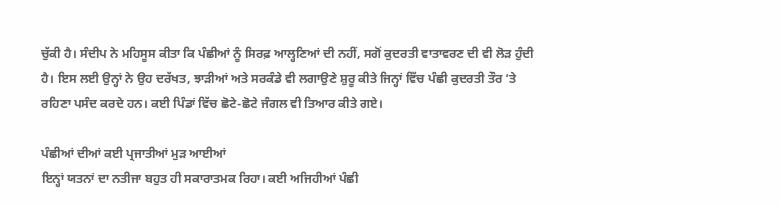ਚੁੱਕੀ ਹੈ। ਸੰਦੀਪ ਨੇ ਮਹਿਸੂਸ ਕੀਤਾ ਕਿ ਪੰਛੀਆਂ ਨੂੰ ਸਿਰਫ਼ ਆਲ੍ਹਣਿਆਂ ਦੀ ਨਹੀਂ, ਸਗੋਂ ਕੁਦਰਤੀ ਵਾਤਾਵਰਣ ਦੀ ਵੀ ਲੋੜ ਹੁੰਦੀ ਹੈ। ਇਸ ਲਈ ਉਨ੍ਹਾਂ ਨੇ ਉਹ ਦਰੱਖਤ, ਝਾੜੀਆਂ ਅਤੇ ਸਰਕੰਡੇ ਵੀ ਲਗਾਉਣੇ ਸ਼ੁਰੂ ਕੀਤੇ ਜਿਨ੍ਹਾਂ ਵਿੱਚ ਪੰਛੀ ਕੁਦਰਤੀ ਤੌਰ ‘ਤੇ ਰਹਿਣਾ ਪਸੰਦ ਕਰਦੇ ਹਨ। ਕਈ ਪਿੰਡਾਂ ਵਿੱਚ ਛੋਟੇ-ਛੋਟੇ ਜੰਗਲ ਵੀ ਤਿਆਰ ਕੀਤੇ ਗਏ।

ਪੰਛੀਆਂ ਦੀਆਂ ਕਈ ਪ੍ਰਜਾਤੀਆਂ ਮੁੜ ਆਈਆਂ
ਇਨ੍ਹਾਂ ਯਤਨਾਂ ਦਾ ਨਤੀਜਾ ਬਹੁਤ ਹੀ ਸਕਾਰਾਤਮਕ ਰਿਹਾ। ਕਈ ਅਜਿਹੀਆਂ ਪੰਛੀ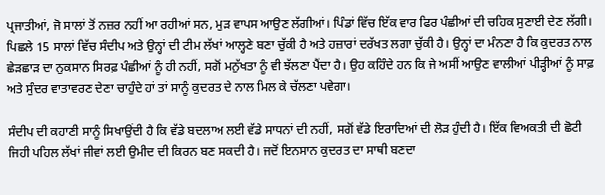ਪ੍ਰਜਾਤੀਆਂ, ਜੋ ਸਾਲਾਂ ਤੋਂ ਨਜ਼ਰ ਨਹੀਂ ਆ ਰਹੀਆਂ ਸਨ, ਮੁੜ ਵਾਪਸ ਆਉਣ ਲੱਗੀਆਂ। ਪਿੰਡਾਂ ਵਿੱਚ ਇੱਕ ਵਾਰ ਫਿਰ ਪੰਛੀਆਂ ਦੀ ਚਹਿਕ ਸੁਣਾਈ ਦੇਣ ਲੱਗੀ। ਪਿਛਲੇ 15 ਸਾਲਾਂ ਵਿੱਚ ਸੰਦੀਪ ਅਤੇ ਉਨ੍ਹਾਂ ਦੀ ਟੀਮ ਲੱਖਾਂ ਆਲ੍ਹਣੇ ਬਣਾ ਚੁੱਕੀ ਹੈ ਅਤੇ ਹਜ਼ਾਰਾਂ ਦਰੱਖਤ ਲਗਾ ਚੁੱਕੀ ਹੈ। ਉਨ੍ਹਾਂ ਦਾ ਮੰਨਣਾ ਹੈ ਕਿ ਕੁਦਰਤ ਨਾਲ ਛੇੜਛਾੜ ਦਾ ਨੁਕਸਾਨ ਸਿਰਫ਼ ਪੰਛੀਆਂ ਨੂੰ ਹੀ ਨਹੀਂ, ਸਗੋਂ ਮਨੁੱਖਤਾ ਨੂੰ ਵੀ ਝੱਲਣਾ ਪੈਂਦਾ ਹੈ। ਉਹ ਕਹਿੰਦੇ ਹਨ ਕਿ ਜੇ ਅਸੀਂ ਆਉਣ ਵਾਲੀਆਂ ਪੀੜ੍ਹੀਆਂ ਨੂੰ ਸਾਫ਼ ਅਤੇ ਸੁੰਦਰ ਵਾਤਾਵਰਣ ਦੇਣਾ ਚਾਹੁੰਦੇ ਹਾਂ ਤਾਂ ਸਾਨੂੰ ਕੁਦਰਤ ਦੇ ਨਾਲ ਮਿਲ ਕੇ ਚੱਲਣਾ ਪਵੇਗਾ।

ਸੰਦੀਪ ਦੀ ਕਹਾਣੀ ਸਾਨੂੰ ਸਿਖਾਉਂਦੀ ਹੈ ਕਿ ਵੱਡੇ ਬਦਲਾਅ ਲਈ ਵੱਡੇ ਸਾਧਨਾਂ ਦੀ ਨਹੀਂ, ਸਗੋਂ ਵੱਡੇ ਇਰਾਦਿਆਂ ਦੀ ਲੋੜ ਹੁੰਦੀ ਹੈ। ਇੱਕ ਵਿਅਕਤੀ ਦੀ ਛੋਟੀ ਜਿਹੀ ਪਹਿਲ ਲੱਖਾਂ ਜੀਵਾਂ ਲਈ ਉਮੀਦ ਦੀ ਕਿਰਨ ਬਣ ਸਕਦੀ ਹੈ। ਜਦੋਂ ਇਨਸਾਨ ਕੁਦਰਤ ਦਾ ਸਾਥੀ ਬਣਦਾ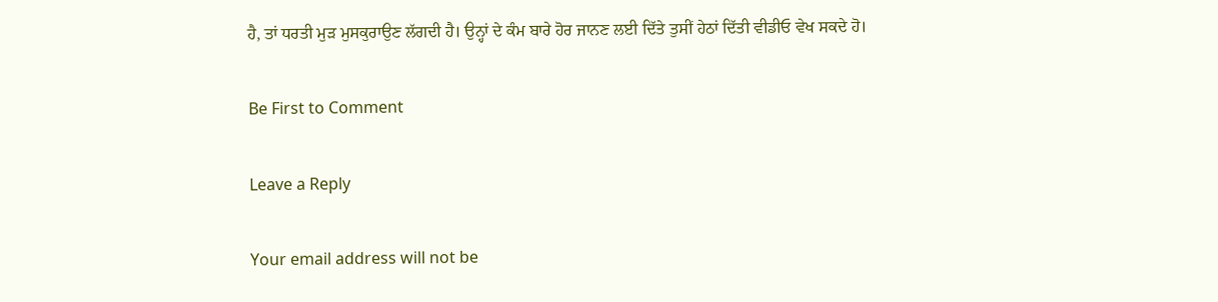ਹੈ, ਤਾਂ ਧਰਤੀ ਮੁੜ ਮੁਸਕੁਰਾਉਣ ਲੱਗਦੀ ਹੈ। ਉਨ੍ਹਾਂ ਦੇ ਕੰਮ ਬਾਰੇ ਹੋਰ ਜਾਨਣ ਲਈ ਦਿੱਤੇ ਤੁਸੀਂ ਹੇਠਾਂ ਦਿੱਤੀ ਵੀਡੀਓ ਵੇਖ ਸਕਦੇ ਹੋ।

Be First to Comment

Leave a Reply

Your email address will not be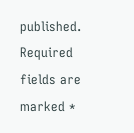published. Required fields are marked *